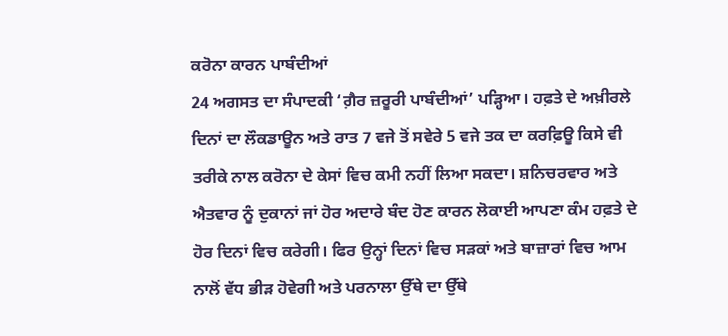ਕਰੋਨਾ ਕਾਰਨ ਪਾਬੰਦੀਆਂ
24 ਅਗਸਤ ਦਾ ਸੰਪਾਦਕੀ ‘ਗ਼ੈਰ ਜ਼ਰੂਰੀ ਪਾਬੰਦੀਆਂ’ ਪੜ੍ਹਿਆ। ਹਫ਼ਤੇ ਦੇ ਅਖ਼ੀਰਲੇ ਦਿਨਾਂ ਦਾ ਲੌਕਡਾਊਨ ਅਤੇ ਰਾਤ 7 ਵਜੇ ਤੋਂ ਸਵੇਰੇ 5 ਵਜੇ ਤਕ ਦਾ ਕਰਫ਼ਿਊ ਕਿਸੇ ਵੀ ਤਰੀਕੇ ਨਾਲ ਕਰੋਨਾ ਦੇ ਕੇਸਾਂ ਵਿਚ ਕਮੀ ਨਹੀਂ ਲਿਆ ਸਕਦਾ। ਸ਼ਨਿਚਰਵਾਰ ਅਤੇ ਐਤਵਾਰ ਨੂੰ ਦੁਕਾਨਾਂ ਜਾਂ ਹੋਰ ਅਦਾਰੇ ਬੰਦ ਹੋਣ ਕਾਰਨ ਲੋਕਾਈ ਆਪਣਾ ਕੰਮ ਹਫ਼ਤੇ ਦੇ ਹੋਰ ਦਿਨਾਂ ਵਿਚ ਕਰੇਗੀ। ਫਿਰ ਉਨ੍ਹਾਂ ਦਿਨਾਂ ਵਿਚ ਸੜਕਾਂ ਅਤੇ ਬਾਜ਼ਾਰਾਂ ਵਿਚ ਆਮ ਨਾਲੋਂ ਵੱਧ ਭੀੜ ਹੋਵੇਗੀ ਅਤੇ ਪਰਨਾਲਾ ਉੱਥੇ ਦਾ ਉੱਥੇ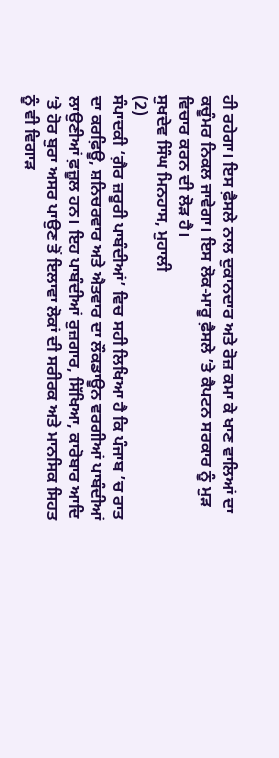ਹੀ ਰਹੇਗਾ। ਇਸ ਫ਼ੈਸਲੇ ਨਾਲ ਦੁਕਾਨਦਾਰ ਅਤੇ ਰੋਜ਼ ਕਮਾ ਕੇ ਖਾਣ ਵਾਲਿਆਂ ਦਾ ਕਚੂੰਮਰ ਨਿਕਲ ਜਾਵੇਗਾ। ਇਸ ਲੋਕ-ਮਾਰੂ ਫ਼ੈਸਲੇ ’ਤੇ ਕੈਪਟਨ ਸਰਕਾਰ ਨੂੰ ਮੁੜ ਵਿਚਾਰ ਕਰਨ ਦੀ ਲੋੜ ਹੈ।
ਸੁਖਦੇਵ ਸਿੰਘ ਮਿਨਹਾਸ, ਮੁਹਾਲੀ
(2)
ਸੰਪਾਦਕੀ ‘ਗ਼ੈਰ ਜ਼ਰੂਰੀ ਪਾਬੰਦੀਆਂ’ ਵਿਚ ਸਹੀ ਲਿਖਿਆ ਹੈ ਕਿ ਪੰਜਾਬ ’ਚ ਰਾਤ ਦਾ ਕਰਫ਼ਿਊ, ਸ਼ਨਿਚਰਵਾਰ ਅਤੇ ਐਤਵਾਰ ਦਾ ਲੌਕਡਾਊਨ ਵਰਗੀਆਂ ਪਾਬੰਦੀਆਂ ਲਾਉਣੀਆਂ ਫ਼ਜ਼ੂਲ ਹਨ। ਇਹ ਪਾਬੰਦੀਆਂ ਰੁਜ਼ਗਾਰ, ਸਿੱਖਿਆ, ਕਾਰੋਬਾਰ ਆਦਿ ’ਤੇ ਹੋਰ ਬੁਰਾ ਅਸਰ ਪਾਉਣ ਤੋਂ ਇਲਾਵਾ ਲੋਕਾਂ ਦੀ ਸਰੀਰਕ ਅਤੇ ਮਾਨਸਿਕ ਸਿਹਤ ਨੂੰ ਵੀ ਵਿਗਾੜ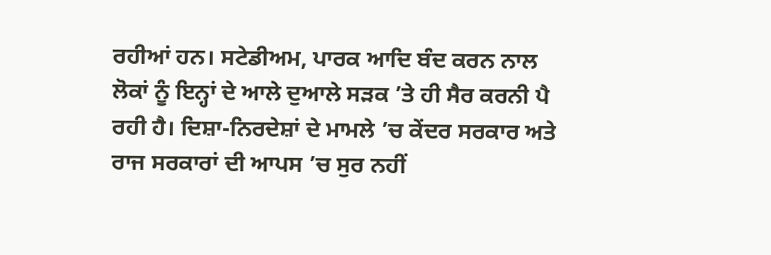ਰਹੀਆਂ ਹਨ। ਸਟੇਡੀਅਮ, ਪਾਰਕ ਆਦਿ ਬੰਦ ਕਰਨ ਨਾਲ ਲੋਕਾਂ ਨੂੰ ਇਨ੍ਹਾਂ ਦੇ ਆਲੇ ਦੁਆਲੇ ਸੜਕ ’ਤੇ ਹੀ ਸੈਰ ਕਰਨੀ ਪੈ ਰਹੀ ਹੈ। ਦਿਸ਼ਾ-ਨਿਰਦੇਸ਼ਾਂ ਦੇ ਮਾਮਲੇ ’ਚ ਕੇਂਦਰ ਸਰਕਾਰ ਅਤੇ ਰਾਜ ਸਰਕਾਰਾਂ ਦੀ ਆਪਸ ’ਚ ਸੁਰ ਨਹੀਂ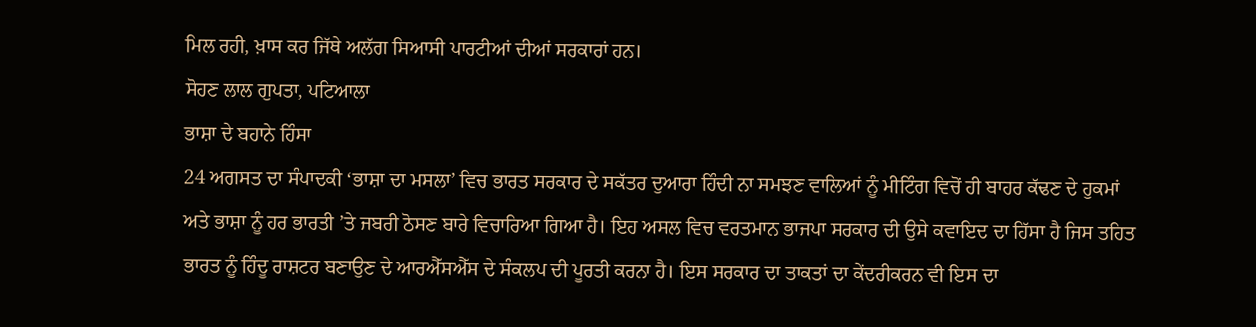ਮਿਲ ਰਹੀ, ਖ਼ਾਸ ਕਰ ਜਿੱਥੇ ਅਲੱਗ ਸਿਆਸੀ ਪਾਰਟੀਆਂ ਦੀਆਂ ਸਰਕਾਰਾਂ ਹਨ।
ਸੋਹਣ ਲਾਲ ਗੁਪਤਾ, ਪਟਿਆਲਾ
ਭਾਸ਼ਾ ਦੇ ਬਹਾਨੇ ਹਿੰਸਾ
24 ਅਗਸਤ ਦਾ ਸੰਪਾਦਕੀ ‘ਭਾਸ਼ਾ ਦਾ ਮਸਲਾ’ ਵਿਚ ਭਾਰਤ ਸਰਕਾਰ ਦੇ ਸਕੱਤਰ ਦੁਆਰਾ ਹਿੰਦੀ ਨਾ ਸਮਝਣ ਵਾਲਿਆਂ ਨੂੰ ਮੀਟਿੰਗ ਵਿਚੋਂ ਹੀ ਬਾਹਰ ਕੱਢਣ ਦੇ ਹੁਕਮਾਂ ਅਤੇ ਭਾਸ਼ਾ ਨੂੰ ਹਰ ਭਾਰਤੀ ’ਤੇ ਜਬਰੀ ਠੋਸਣ ਬਾਰੇ ਵਿਚਾਰਿਆ ਗਿਆ ਹੈ। ਇਹ ਅਸਲ ਵਿਚ ਵਰਤਮਾਨ ਭਾਜਪਾ ਸਰਕਾਰ ਦੀ ਉਸੇ ਕਵਾਇਦ ਦਾ ਹਿੱਸਾ ਹੈ ਜਿਸ ਤਹਿਤ ਭਾਰਤ ਨੂੰ ਹਿੰਦੂ ਰਾਸ਼ਟਰ ਬਣਾਉਣ ਦੇ ਆਰਐੱਸਐੱਸ ਦੇ ਸੰਕਲਪ ਦੀ ਪੂਰਤੀ ਕਰਨਾ ਹੈ। ਇਸ ਸਰਕਾਰ ਦਾ ਤਾਕਤਾਂ ਦਾ ਕੇਂਦਰੀਕਰਨ ਵੀ ਇਸ ਦਾ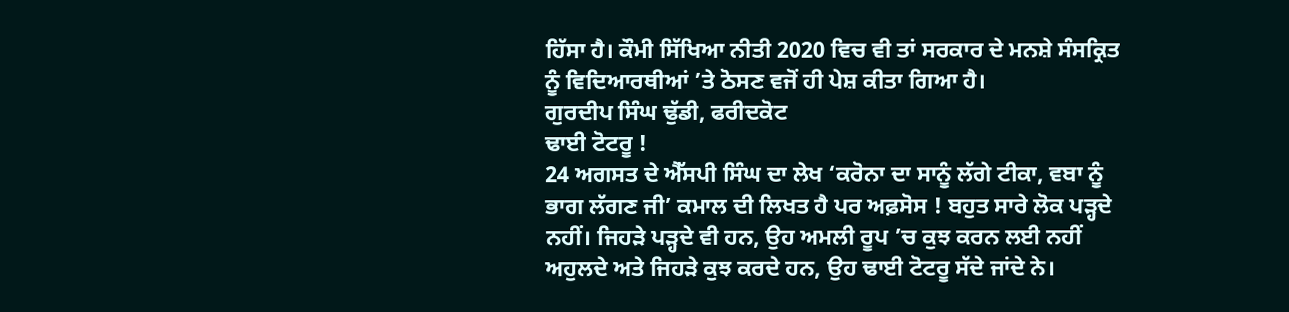ਹਿੱਸਾ ਹੈ। ਕੌਮੀ ਸਿੱਖਿਆ ਨੀਤੀ 2020 ਵਿਚ ਵੀ ਤਾਂ ਸਰਕਾਰ ਦੇ ਮਨਸ਼ੇ ਸੰਸਕ੍ਰਿਤ ਨੂੰ ਵਿਦਿਆਰਥੀਆਂ ’ਤੇ ਠੋਸਣ ਵਜੋਂ ਹੀ ਪੇਸ਼ ਕੀਤਾ ਗਿਆ ਹੈ।
ਗੁਰਦੀਪ ਸਿੰਘ ਢੁੱਡੀ, ਫਰੀਦਕੋਟ
ਢਾਈ ਟੋਟਰੂ !
24 ਅਗਸਤ ਦੇ ਐੱਸਪੀ ਸਿੰਘ ਦਾ ਲੇਖ ‘ਕਰੋਨਾ ਦਾ ਸਾਨੂੰ ਲੱਗੇ ਟੀਕਾ, ਵਬਾ ਨੂੰ ਭਾਗ ਲੱਗਣ ਜੀ’ ਕਮਾਲ ਦੀ ਲਿਖਤ ਹੈ ਪਰ ਅਫ਼ਸੋਸ ! ਬਹੁਤ ਸਾਰੇ ਲੋਕ ਪੜ੍ਹਦੇ ਨਹੀਂ। ਜਿਹੜੇ ਪੜ੍ਹਦੇ ਵੀ ਹਨ, ਉਹ ਅਮਲੀ ਰੂਪ ’ਚ ਕੁਝ ਕਰਨ ਲਈ ਨਹੀਂ ਅਹੁਲਦੇ ਅਤੇ ਜਿਹੜੇ ਕੁਝ ਕਰਦੇ ਹਨ, ਉਹ ਢਾਈ ਟੋਟਰੂ ਸੱਦੇ ਜਾਂਦੇ ਨੇ।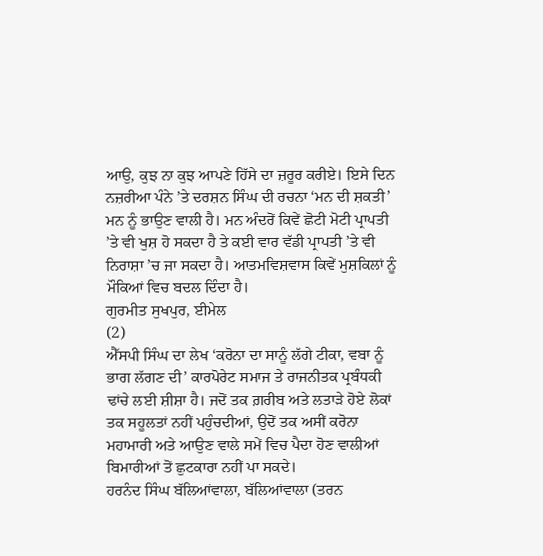ਆਉ, ਕੁਝ ਨਾ ਕੁਝ ਆਪਣੇ ਹਿੱਸੇ ਦਾ ਜ਼ਰੂਰ ਕਰੀਏ। ਇਸੇ ਦਿਨ ਨਜ਼ਰੀਆ ਪੰਨੇ ’ਤੇ ਦਰਸ਼ਨ ਸਿੰਘ ਦੀ ਰਚਨਾ ‘ਮਨ ਦੀ ਸ਼ਕਤੀ’ ਮਨ ਨੂੰ ਭਾਉਣ ਵਾਲੀ ਹੈ। ਮਨ ਅੰਦਰੋਂ ਕਿਵੇਂ ਛੋਟੀ ਮੋਟੀ ਪ੍ਰਾਪਤੀ ’ਤੇ ਵੀ ਖੁਸ਼ ਹੋ ਸਕਦਾ ਹੈ ਤੇ ਕਈ ਵਾਰ ਵੱਡੀ ਪ੍ਰਾਪਤੀ ’ਤੇ ਵੀ ਨਿਰਾਸ਼ਾ ’ਚ ਜਾ ਸਕਦਾ ਹੈ। ਆਤਮਵਿਸ਼ਵਾਸ ਕਿਵੇਂ ਮੁਸ਼ਕਿਲਾਂ ਨੂੰ ਮੌਕਿਆਂ ਵਿਚ ਬਦਲ ਦਿੰਦਾ ਹੈ।
ਗੁਰਮੀਤ ਸੁਖਪੁਰ, ਈਮੇਲ
(2)
ਐੱਸਪੀ ਸਿੰਘ ਦਾ ਲੇਖ ‘ਕਰੋਨਾ ਦਾ ਸਾਨੂੰ ਲੱਗੇ ਟੀਕਾ, ਵਬਾ ਨੂੰ ਭਾਗ ਲੱਗਣ ਦੀ’ ਕਾਰਪੋਰੇਟ ਸਮਾਜ ਤੇ ਰਾਜਨੀਤਕ ਪ੍ਰਬੰਧਕੀ ਢਾਂਚੇ ਲਈ ਸ਼ੀਸ਼ਾ ਹੈ। ਜਦੋਂ ਤਕ ਗ਼ਰੀਬ ਅਤੇ ਲਤਾੜੇ ਹੋਏ ਲੋਕਾਂ ਤਕ ਸਹੂਲਤਾਂ ਨਹੀਂ ਪਹੁੰਚਦੀਆਂ, ਉਦੋਂ ਤਕ ਅਸੀਂ ਕਰੋਨਾ ਮਹਾਮਾਰੀ ਅਤੇ ਆਉਣ ਵਾਲੇ ਸਮੇਂ ਵਿਚ ਪੈਦਾ ਹੋਣ ਵਾਲੀਆਂ ਬਿਮਾਰੀਆਂ ਤੋਂ ਛੁਟਕਾਰਾ ਨਹੀਂ ਪਾ ਸਕਦੇ।
ਹਰਨੰਦ ਸਿੰਘ ਬੱਲਿਆਂਵਾਲਾ, ਬੱਲਿਆਂਵਾਲਾ (ਤਰਨ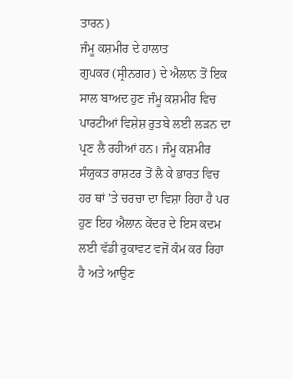ਤਾਰਨ)
ਜੰਮੂ ਕਸ਼ਮੀਰ ਦੇ ਹਾਲਾਤ
ਗੁਪਕਰ (ਸ੍ਰੀਨਗਰ) ਦੇ ਐਲਾਨ ਤੋਂ ਇਕ ਸਾਲ ਬਾਅਦ ਹੁਣ ਜੰਮੂ ਕਸ਼ਮੀਰ ਵਿਚ ਪਾਰਟੀਆਂ ਵਿਸ਼ੇਸ਼ ਰੁਤਬੇ ਲਈ ਲੜਨ ਦਾ ਪ੍ਰਣ ਲੈ ਰਹੀਆਂ ਹਨ। ਜੰਮੂ ਕਸ਼ਮੀਰ ਸੰਯੁਕਤ ਰਾਸ਼ਟਰ ਤੋਂ ਲੈ ਕੇ ਭਾਰਤ ਵਿਚ ਹਰ ਥਾਂ ’ਤੇ ਚਰਚਾ ਦਾ ਵਿਸ਼ਾ ਰਿਹਾ ਹੈ ਪਰ ਹੁਣ ਇਹ ਐਲਾਨ ਕੇਂਦਰ ਦੇ ਇਸ ਕਦਮ ਲਈ ਵੱਡੀ ਰੁਕਾਵਟ ਵਜੋਂ ਕੰਮ ਕਰ ਰਿਹਾ ਹੈ ਅਤੇ ਆਉਣ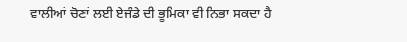ਵਾਲੀਆਂ ਚੋਣਾਂ ਲਈ ਏਜੰਡੇ ਦੀ ਭੂਮਿਕਾ ਵੀ ਨਿਭਾ ਸਕਦਾ ਹੈ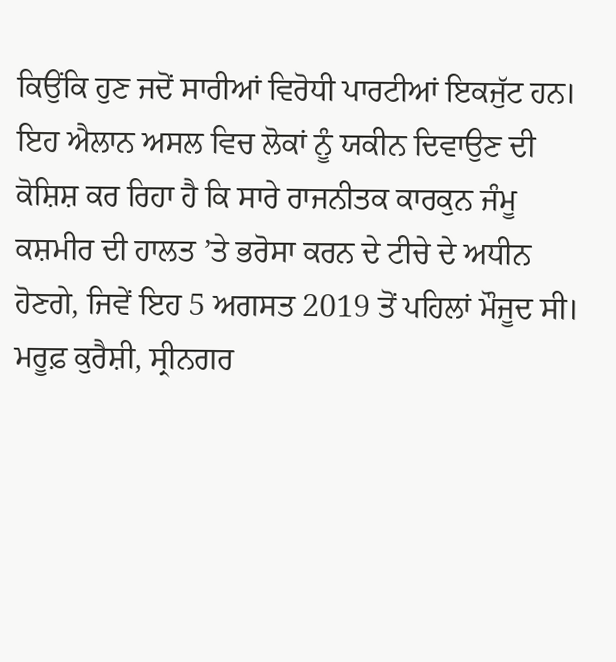ਕਿਉਂਕਿ ਹੁਣ ਜਦੋਂ ਸਾਰੀਆਂ ਵਿਰੋਧੀ ਪਾਰਟੀਆਂ ਇਕਜੁੱਟ ਹਨ। ਇਹ ਐਲਾਨ ਅਸਲ ਵਿਚ ਲੋਕਾਂ ਨੂੰ ਯਕੀਨ ਦਿਵਾਉਣ ਦੀ ਕੋਸ਼ਿਸ਼ ਕਰ ਰਿਹਾ ਹੈ ਕਿ ਸਾਰੇ ਰਾਜਨੀਤਕ ਕਾਰਕੁਨ ਜੰਮੂ ਕਸ਼ਮੀਰ ਦੀ ਹਾਲਤ ’ਤੇ ਭਰੋਸਾ ਕਰਨ ਦੇ ਟੀਚੇ ਦੇ ਅਧੀਨ ਹੋਣਗੇ, ਜਿਵੇਂ ਇਹ 5 ਅਗਸਤ 2019 ਤੋਂ ਪਹਿਲਾਂ ਮੌਜੂਦ ਸੀ।
ਮਰੂਫ਼ ਕੁਰੈਸ਼ੀ, ਸ੍ਰੀਨਗਰ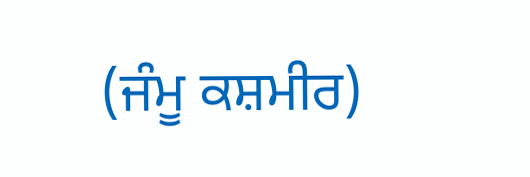(ਜੰਮੂ ਕਸ਼ਮੀਰ)